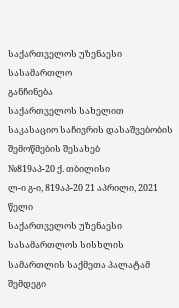საქართველოს უზენაესი სასამართლო
განჩინება
საქართველოს სახელით
საკასაციო საჩივრის დასაშვებობის
შემოწმების შესახებ
№819აპ-20 ქ. თბილისი
ლ-ი გ-ი, 819აპ-20 21 აპრილი, 2021 წელი
საქართველოს უზენაესი სასამართლოს სისხლის სამართლის საქმეთა პალატამ შემდეგი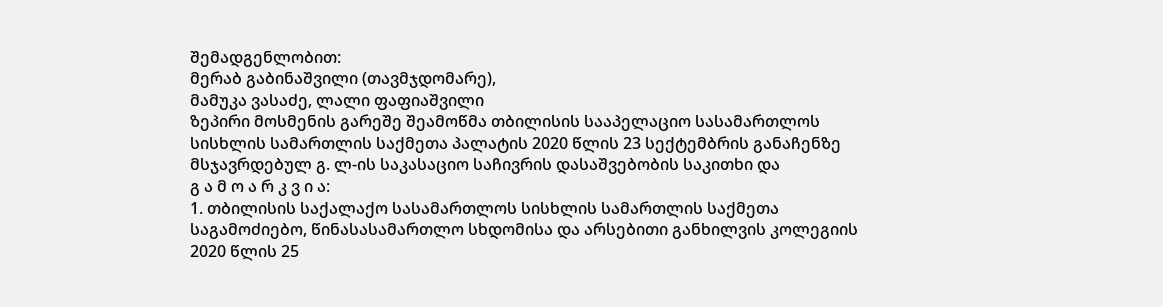შემადგენლობით:
მერაბ გაბინაშვილი (თავმჯდომარე),
მამუკა ვასაძე, ლალი ფაფიაშვილი
ზეპირი მოსმენის გარეშე შეამოწმა თბილისის სააპელაციო სასამართლოს სისხლის სამართლის საქმეთა პალატის 2020 წლის 23 სექტემბრის განაჩენზე მსჯავრდებულ გ. ლ-ის საკასაციო საჩივრის დასაშვებობის საკითხი და
გ ა მ ო ა რ კ ვ ი ა:
1. თბილისის საქალაქო სასამართლოს სისხლის სამართლის საქმეთა საგამოძიებო, წინასასამართლო სხდომისა და არსებითი განხილვის კოლეგიის 2020 წლის 25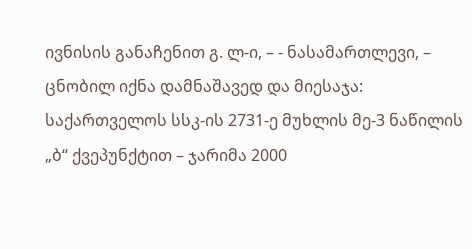ივნისის განაჩენით გ. ლ-ი, – - ნასამართლევი, – ცნობილ იქნა დამნაშავედ და მიესაჯა: საქართველოს სსკ-ის 2731-ე მუხლის მე-3 ნაწილის „ბ“ ქვეპუნქტით – ჯარიმა 2000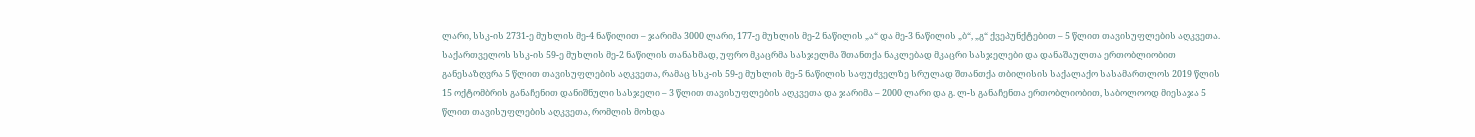ლარი, სსკ-ის 2731-ე მუხლის მე-4 ნაწილით – ჯარიმა 3000 ლარი, 177-ე მუხლის მე-2 ნაწილის „ა“ და მე-3 ნაწილის „ბ“, „გ“ ქვეპუნქტებით – 5 წლით თავისუფლების აღკვეთა. საქართველოს სსკ-ის 59-ე მუხლის მე-2 ნაწილის თანახმად, უფრო მკაცრმა სასჯელმა შთანთქა ნაკლებად მკაცრი სასჯელები და დანაშაულთა ერთობლიობით განესაზღვრა 5 წლით თავისუფლების აღკვეთა, რამაც სსკ-ის 59-ე მუხლის მე-5 ნაწილის საფუძველზე სრულად შთანთქა თბილისის საქალაქო სასამართლოს 2019 წლის 15 ოქტომბრის განაჩენით დანიშნული სასჯელი – 3 წლით თავისუფლების აღკვეთა და ჯარიმა – 2000 ლარი და გ. ლ-ს განაჩენთა ერთობლიობით, საბოლოოდ მიესაჯა 5 წლით თავისუფლების აღკვეთა, რომლის მოხდა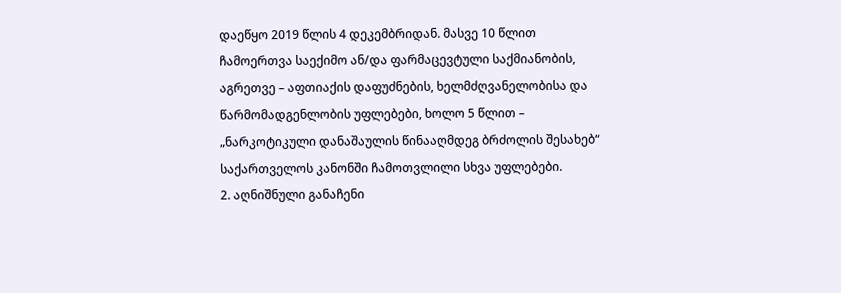დაეწყო 2019 წლის 4 დეკემბრიდან. მასვე 10 წლით ჩამოერთვა საექიმო ან/და ფარმაცევტული საქმიანობის, აგრეთვე – აფთიაქის დაფუძნების, ხელმძღვანელობისა და წარმომადგენლობის უფლებები, ხოლო 5 წლით – „ნარკოტიკული დანაშაულის წინააღმდეგ ბრძოლის შესახებ“ საქართველოს კანონში ჩამოთვლილი სხვა უფლებები.
2. აღნიშნული განაჩენი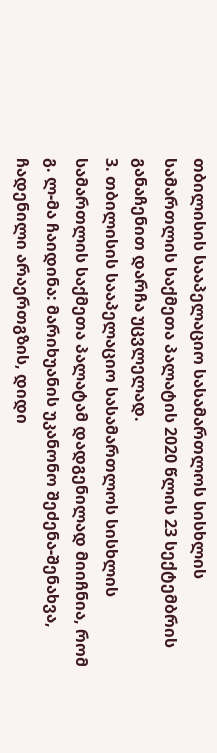თბილისის სააპელაციო სასამართლოს სისხლის სამართლის საქმეთა პალატის 2020 წლის 23 სექტემბრის განაჩენით დარჩა უცვლელად.
3. თბილისის სააპელაციო სასამართლოს სისხლის სამართლის საქმეთა პალატამ დადგენილად მიიჩნია, რომ გ. ლ-მა ჩაიდინა: მარიხუანის უკანონო შეძენა-შენახვა, ჩადენილი არაერთგზის, დიდი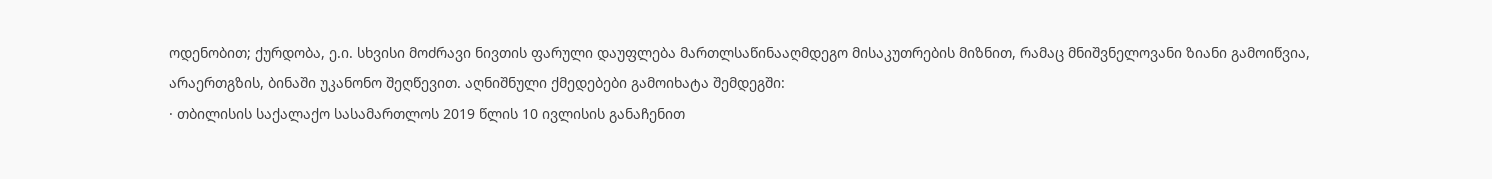ოდენობით; ქურდობა, ე.ი. სხვისი მოძრავი ნივთის ფარული დაუფლება მართლსაწინააღმდეგო მისაკუთრების მიზნით, რამაც მნიშვნელოვანი ზიანი გამოიწვია, არაერთგზის, ბინაში უკანონო შეღწევით. აღნიშნული ქმედებები გამოიხატა შემდეგში:
· თბილისის საქალაქო სასამართლოს 2019 წლის 10 ივლისის განაჩენით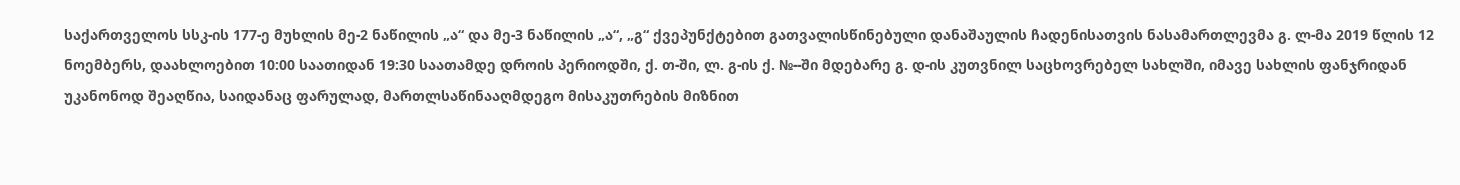საქართველოს სსკ-ის 177-ე მუხლის მე-2 ნაწილის „ა“ და მე-3 ნაწილის „ა“, „გ“ ქვეპუნქტებით გათვალისწინებული დანაშაულის ჩადენისათვის ნასამართლევმა გ. ლ-მა 2019 წლის 12 ნოემბერს, დაახლოებით 10:00 საათიდან 19:30 საათამდე დროის პერიოდში, ქ. თ-ში, ლ. გ-ის ქ. №--ში მდებარე გ. დ-ის კუთვნილ საცხოვრებელ სახლში, იმავე სახლის ფანჯრიდან უკანონოდ შეაღწია, საიდანაც ფარულად, მართლსაწინააღმდეგო მისაკუთრების მიზნით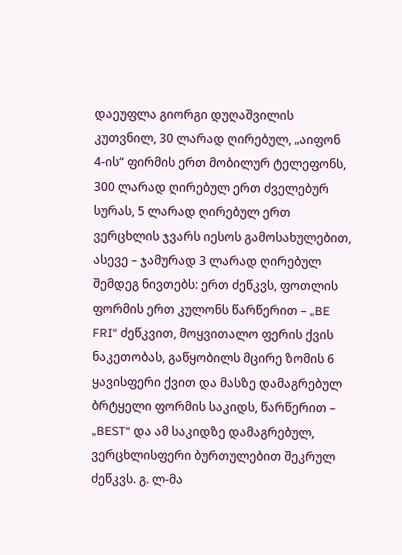დაეუფლა გიორგი დუღაშვილის კუთვნილ, 30 ლარად ღირებულ, „აიფონ 4-ის“ ფირმის ერთ მობილურ ტელეფონს, 300 ლარად ღირებულ ერთ ძველებურ სურას, 5 ლარად ღირებულ ერთ ვერცხლის ჯვარს იესოს გამოსახულებით, ასევე – ჯამურად 3 ლარად ღირებულ შემდეგ ნივთებს: ერთ ძეწკვს, ფოთლის ფორმის ერთ კულონს წარწერით – „BE FRI“ ძეწკვით, მოყვითალო ფერის ქვის ნაკეთობას, გაწყობილს მცირე ზომის 6 ყავისფერი ქვით და მასზე დამაგრებულ ბრტყელი ფორმის საკიდს, წარწერით – „BEST“ და ამ საკიდზე დამაგრებულ, ვერცხლისფერი ბურთულებით შეკრულ ძეწკვს. გ. ლ-მა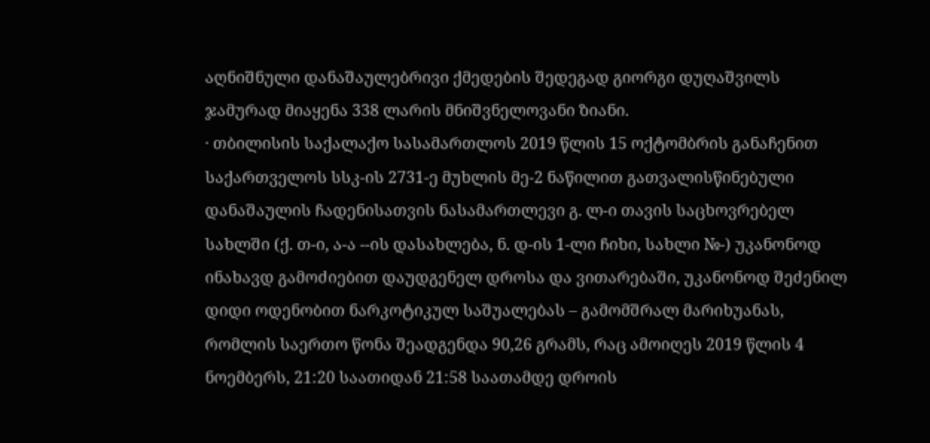აღნიშნული დანაშაულებრივი ქმედების შედეგად გიორგი დუღაშვილს ჯამურად მიაყენა 338 ლარის მნიშვნელოვანი ზიანი.
· თბილისის საქალაქო სასამართლოს 2019 წლის 15 ოქტომბრის განაჩენით საქართველოს სსკ-ის 2731-ე მუხლის მე-2 ნაწილით გათვალისწინებული დანაშაულის ჩადენისათვის ნასამართლევი გ. ლ-ი თავის საცხოვრებელ სახლში (ქ. თ-ი, ა-ა --ის დასახლება, ნ. დ-ის 1-ლი ჩიხი, სახლი №-) უკანონოდ ინახავდ გამოძიებით დაუდგენელ დროსა და ვითარებაში, უკანონოდ შეძენილ დიდი ოდენობით ნარკოტიკულ საშუალებას – გამომშრალ მარიხუანას, რომლის საერთო წონა შეადგენდა 90,26 გრამს, რაც ამოიღეს 2019 წლის 4 ნოემბერს, 21:20 საათიდან 21:58 საათამდე დროის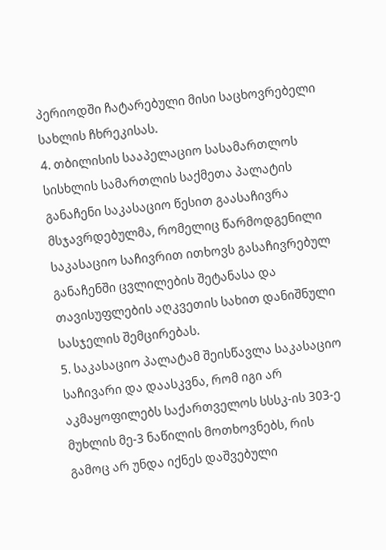პერიოდში ჩატარებული მისი საცხოვრებელი სახლის ჩხრეკისას.
4. თბილისის სააპელაციო სასამართლოს სისხლის სამართლის საქმეთა პალატის განაჩენი საკასაციო წესით გაასაჩივრა მსჯავრდებულმა, რომელიც წარმოდგენილი საკასაციო საჩივრით ითხოვს გასაჩივრებულ განაჩენში ცვლილების შეტანასა და თავისუფლების აღკვეთის სახით დანიშნული სასჯელის შემცირებას.
5. საკასაციო პალატამ შეისწავლა საკასაციო საჩივარი და დაასკვნა, რომ იგი არ აკმაყოფილებს საქართველოს სსსკ-ის 303-ე მუხლის მე-3 ნაწილის მოთხოვნებს, რის გამოც არ უნდა იქნეს დაშვებული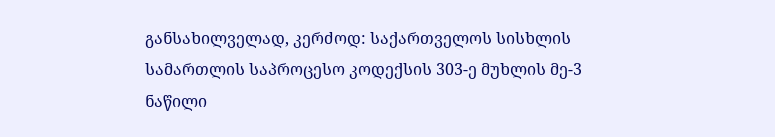განსახილველად, კერძოდ: საქართველოს სისხლის სამართლის საპროცესო კოდექსის 303-ე მუხლის მე-3 ნაწილი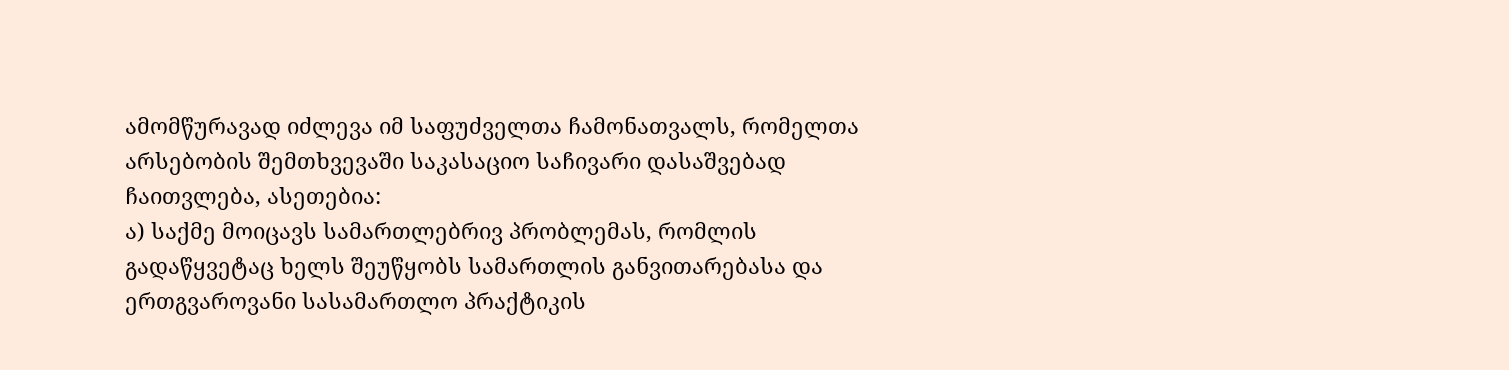ამომწურავად იძლევა იმ საფუძველთა ჩამონათვალს, რომელთა არსებობის შემთხვევაში საკასაციო საჩივარი დასაშვებად ჩაითვლება, ასეთებია:
ა) საქმე მოიცავს სამართლებრივ პრობლემას, რომლის გადაწყვეტაც ხელს შეუწყობს სამართლის განვითარებასა და ერთგვაროვანი სასამართლო პრაქტიკის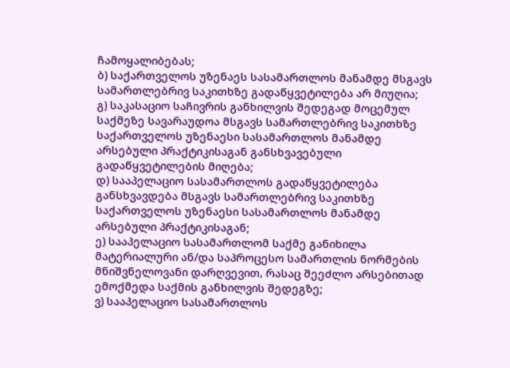ჩამოყალიბებას;
ბ) საქართველოს უზენაეს სასამართლოს მანამდე მსგავს სამართლებრივ საკითხზე გადაწყვეტილება არ მიუღია;
გ) საკასაციო საჩივრის განხილვის შედეგად მოცემულ საქმეზე სავარაუდოა მსგავს სამართლებრივ საკითხზე საქართველოს უზენაესი სასამართლოს მანამდე არსებული პრაქტიკისაგან განსხვავებული გადაწყვეტილების მიღება;
დ) სააპელაციო სასამართლოს გადაწყვეტილება განსხვავდება მსგავს სამართლებრივ საკითხზე საქართველოს უზენაესი სასამართლოს მანამდე არსებული პრაქტიკისაგან;
ე) სააპელაციო სასამართლომ საქმე განიხილა მატერიალური ან/და საპროცესო სამართლის ნორმების მნიშვნელოვანი დარღვევით, რასაც შეეძლო არსებითად ემოქმედა საქმის განხილვის შედეგზე;
ვ) სააპელაციო სასამართლოს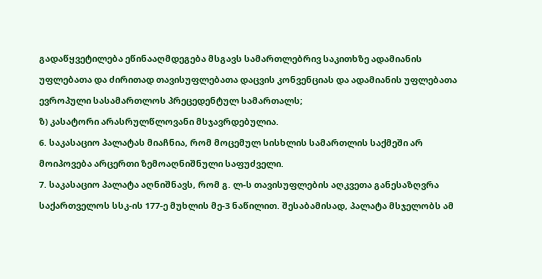გადაწყვეტილება ეწინააღმდეგება მსგავს სამართლებრივ საკითხზე ადამიანის უფლებათა და ძირითად თავისუფლებათა დაცვის კონვენციას და ადამიანის უფლებათა ევროპული სასამართლოს პრეცედენტულ სამართალს;
ზ) კასატორი არასრულწლოვანი მსჯავრდებულია.
6. საკასაციო პალატას მიაჩნია, რომ მოცემულ სისხლის სამართლის საქმეში არ მოიპოვება არცერთი ზემოაღნიშნული საფუძველი.
7. საკასაციო პალატა აღნიშნავს, რომ გ. ლ-ს თავისუფლების აღკვეთა განესაზღვრა საქართველოს სსკ-ის 177-ე მუხლის მე-3 ნაწილით. შესაბამისად, პალატა მსჯელობს ამ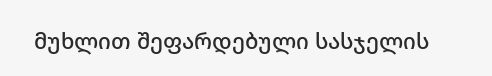მუხლით შეფარდებული სასჯელის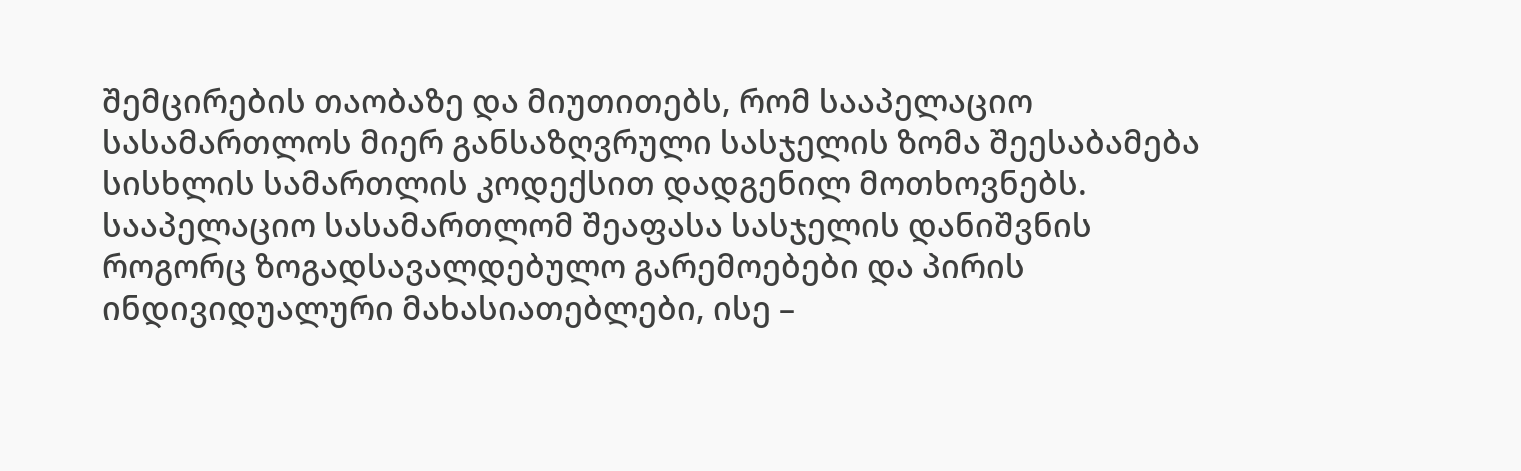შემცირების თაობაზე და მიუთითებს, რომ სააპელაციო სასამართლოს მიერ განსაზღვრული სასჯელის ზომა შეესაბამება სისხლის სამართლის კოდექსით დადგენილ მოთხოვნებს. სააპელაციო სასამართლომ შეაფასა სასჯელის დანიშვნის როგორც ზოგადსავალდებულო გარემოებები და პირის ინდივიდუალური მახასიათებლები, ისე –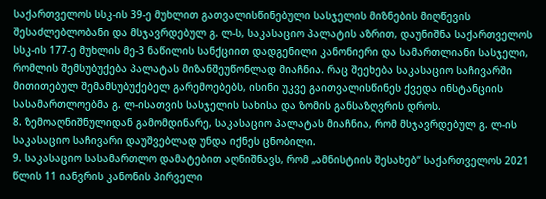საქართველოს სსკ-ის 39-ე მუხლით გათვალისწინებული სასჯელის მიზნების მიღწევის შესაძლებლობანი და მსჯავრდებულ გ. ლ-ს, საკასაციო პალატის აზრით, დაუნიშნა საქართველოს სსკ-ის 177-ე მუხლის მე-3 ნაწილის სანქციით დადგენილი კანონიერი და სამართლიანი სასჯელი, რომლის შემსუბუქება პალატას მიზანშეუწონლად მიაჩნია. რაც შეეხება საკასაციო საჩივარში მითითებულ შემამსუბუქებელ გარემოებებს, ისინი უკვე გაითვალისწინეს ქვედა ინსტანციის სასამართლოებმა გ. ლ-ისათვის სასჯელის სახისა და ზომის განსაზღვრის დროს.
8. ზემოაღნიშნულიდან გამომდინარე, საკასაციო პალატას მიაჩნია, რომ მსჯავრდებულ გ. ლ-ის საკასაციო საჩივარი დაუშვებლად უნდა იქნეს ცნობილი.
9. საკასაციო სასამართლო დამატებით აღნიშნავს, რომ „ამნისტიის შესახებ“ საქართველოს 2021 წლის 11 იანვრის კანონის პირველი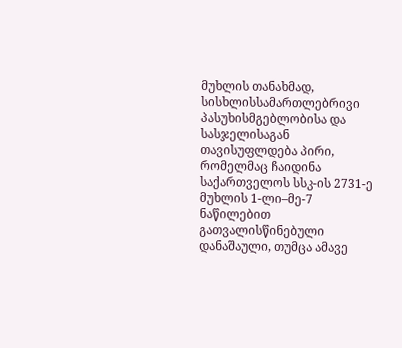მუხლის თანახმად, სისხლისსამართლებრივი პასუხისმგებლობისა და სასჯელისაგან თავისუფლდება პირი, რომელმაც ჩაიდინა საქართველოს სსკ-ის 2731-ე მუხლის 1-ლი–მე-7 ნაწილებით გათვალისწინებული დანაშაული, თუმცა ამავე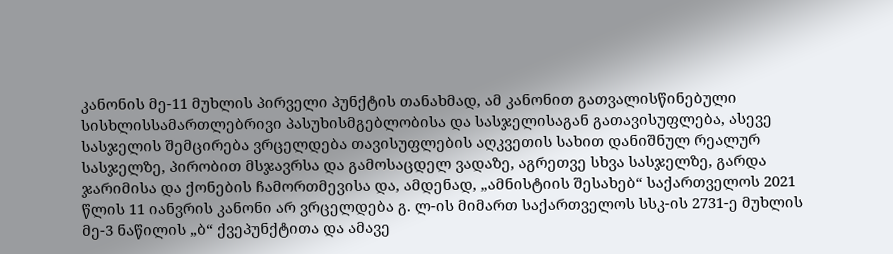კანონის მე-11 მუხლის პირველი პუნქტის თანახმად, ამ კანონით გათვალისწინებული სისხლისსამართლებრივი პასუხისმგებლობისა და სასჯელისაგან გათავისუფლება, ასევე სასჯელის შემცირება ვრცელდება თავისუფლების აღკვეთის სახით დანიშნულ რეალურ სასჯელზე, პირობით მსჯავრსა და გამოსაცდელ ვადაზე, აგრეთვე სხვა სასჯელზე, გარდა ჯარიმისა და ქონების ჩამორთმევისა და, ამდენად, „ამნისტიის შესახებ“ საქართველოს 2021 წლის 11 იანვრის კანონი არ ვრცელდება გ. ლ-ის მიმართ საქართველოს სსკ-ის 2731-ე მუხლის მე-3 ნაწილის „ბ“ ქვეპუნქტითა და ამავე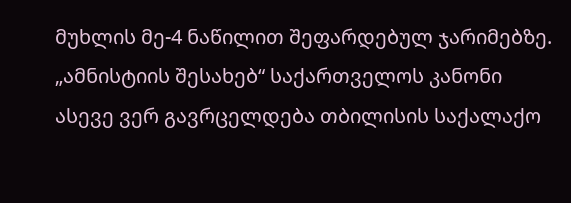მუხლის მე-4 ნაწილით შეფარდებულ ჯარიმებზე. „ამნისტიის შესახებ“ საქართველოს კანონი ასევე ვერ გავრცელდება თბილისის საქალაქო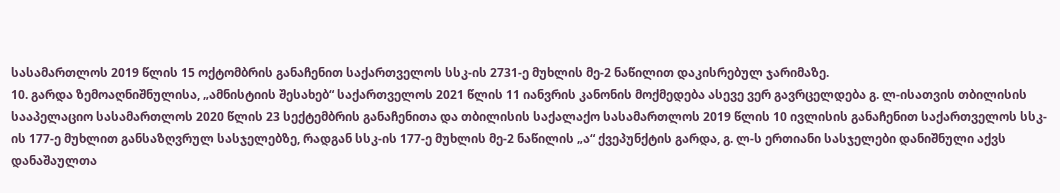სასამართლოს 2019 წლის 15 ოქტომბრის განაჩენით საქართველოს სსკ-ის 2731-ე მუხლის მე-2 ნაწილით დაკისრებულ ჯარიმაზე.
10. გარდა ზემოაღნიშნულისა, „ამნისტიის შესახებ“ საქართველოს 2021 წლის 11 იანვრის კანონის მოქმედება ასევე ვერ გავრცელდება გ. ლ-ისათვის თბილისის სააპელაციო სასამართლოს 2020 წლის 23 სექტემბრის განაჩენითა და თბილისის საქალაქო სასამართლოს 2019 წლის 10 ივლისის განაჩენით საქართველოს სსკ-ის 177-ე მუხლით განსაზღვრულ სასჯელებზე, რადგან სსკ-ის 177-ე მუხლის მე-2 ნაწილის „ა“ ქვეპუნქტის გარდა, გ. ლ-ს ერთიანი სასჯელები დანიშნული აქვს დანაშაულთა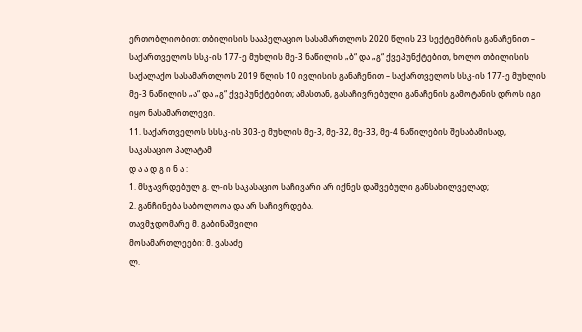ერთობლიობით: თბილისის სააპელაციო სასამართლოს 2020 წლის 23 სექტემბრის განაჩენით – საქართველოს სსკ-ის 177-ე მუხლის მე-3 ნაწილის „ბ“ და „გ“ ქვეპუნქტებით, ხოლო თბილისის საქალაქო სასამართლოს 2019 წლის 10 ივლისის განაჩენით – საქართველოს სსკ-ის 177-ე მუხლის მე-3 ნაწილის „ა“ და „გ“ ქვეპუნქტებით; ამასთან, გასაჩივრებული განაჩენის გამოტანის დროს იგი იყო ნასამართლევი.
11. საქართველოს სსსკ-ის 303-ე მუხლის მე-3, მე-32, მე-33, მე-4 ნაწილების შესაბამისად, საკასაციო პალატამ
დ ა ა დ გ ი ნ ა :
1. მსჯავრდებულ გ. ლ-ის საკასაციო საჩივარი არ იქნეს დაშვებული განსახილველად;
2. განჩინება საბოლოოა და არ საჩივრდება.
თავმჯდომარე მ. გაბინაშვილი
მოსამართლეები: მ. ვასაძე
ლ.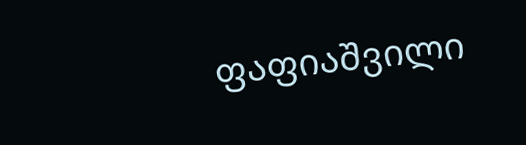ფაფიაშვილი